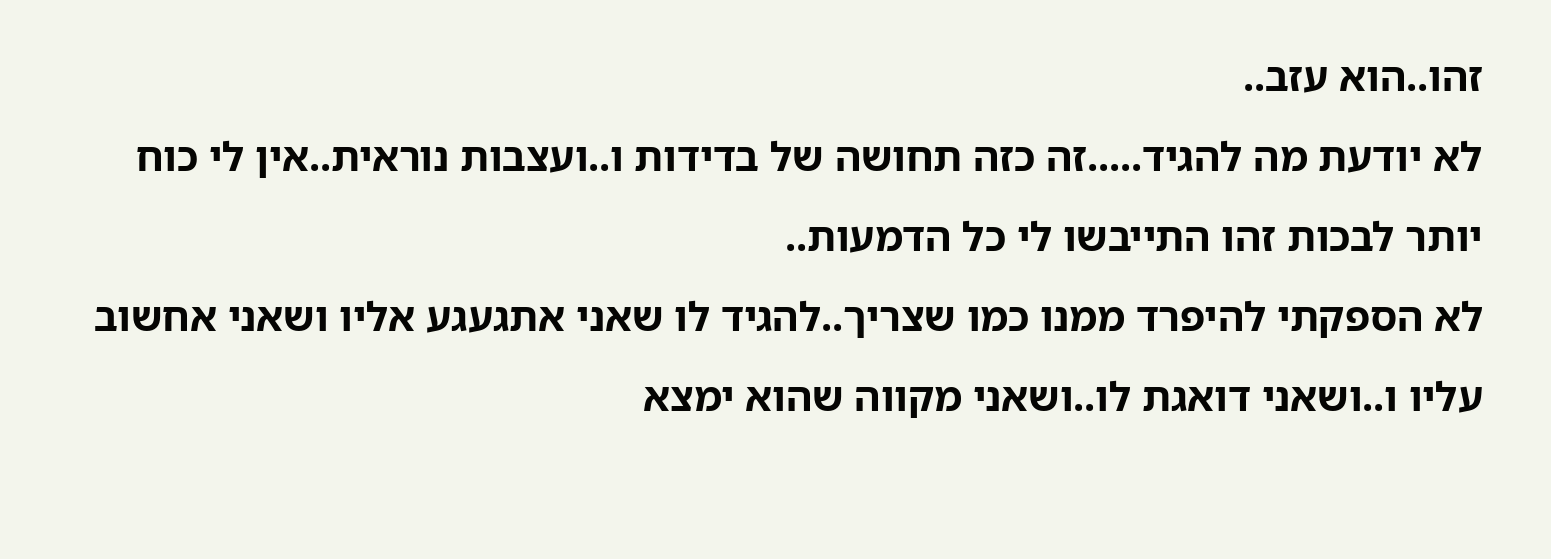זהו..הוא עזב..
לא יודעת מה להגיד.....זה כזה תחושה של בדידות ו..ועצבות נוראית..אין לי כוח יותר לבכות זהו התייבשו לי כל הדמעות..
לא הספקתי להיפרד ממנו כמו שצריך..להגיד לו שאני אתגעגע אליו ושאני אחשוב עליו ו..ושאני דואגת לו..ושאני מקווה שהוא ימצא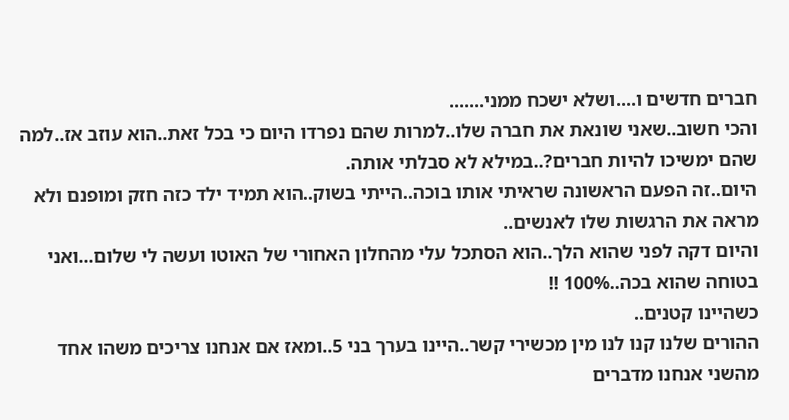חברים חדשים ו....ושלא ישכח ממני.......
והכי חשוב..שאני שונאת את חברה שלו..למרות שהם נפרדו היום כי בכל זאת..הוא עוזב אז..למה שהם ימשיכו להיות חברים?..במילא לא סבלתי אותה.
היום..זה הפעם הראשונה שראיתי אותו בוכה..הייתי בשוק..הוא תמיד ילד כזה חזק ומופנם ולא מראה את הרגשות שלו לאנשים..
והיום דקה לפני שהוא הלך..הוא הסתכל עלי מהחלון האחורי של האוטו ועשה לי שלום...ואני בטוחה שהוא בכה..100% !!
כשהיינו קטנים..
ההורים שלנו קנו לנו מין מכשירי קשר..היינו בערך בני 5..ומאז אם אנחנו צריכים משהו אחד מהשני אנחנו מדברים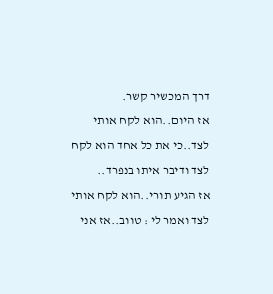דרך המכשיר קשר.
אז היום..הוא לקח אותי לצד..כי את כל אחד הוא לקח לצד ודיבר איתו בנפרד..
אז הגיע תורי..הוא לקח אותי לצד ואמר לי : טווב..אז אני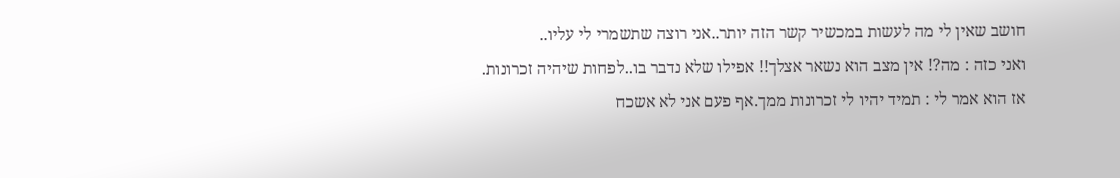חושב שאין לי מה לעשות במכשיר קשר הזה יותר..אני רוצה שתשמרי לי עליו..
ואני כזה : מה?! אין מצב הוא נשאר אצלך!! אפילו שלא נדבר בו..לפחות שיהיה זכרונות.
אז הוא אמר לי : תמיד יהיו לי זכרונות ממך.אף פעם אני לא אשכח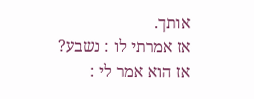אותך.
אז אמרתי לו : נשבע?
אז הוא אמר לי :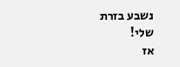נשבע בזרת שלי!
אז